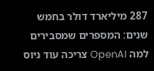287 מיליארד דולר בחמש שנים: המספרים שמסבירים למה OpenAI צריכה עוד גיוס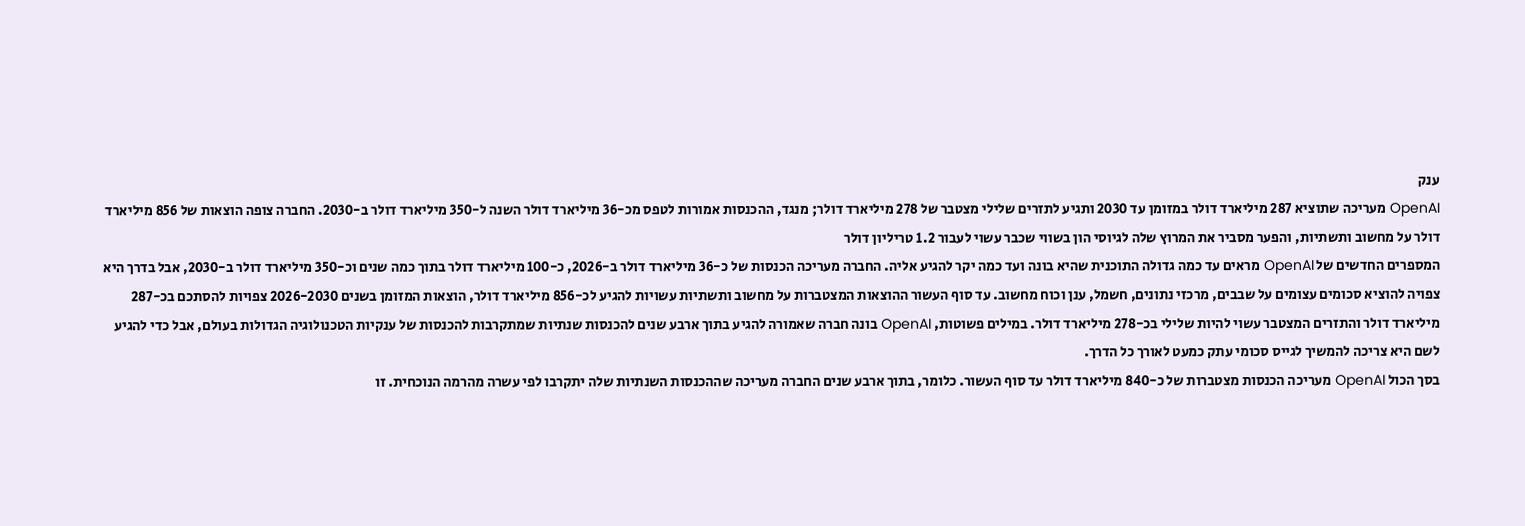ענק
OpenAI מעריכה שתוציא 287 מיליארד דולר במזומן עד 2030 ותגיע לתזרים שלילי מצטבר של 278 מיליארד דולר; מנגד, ההכנסות אמורות לטפס מכ-36 מיליארד דולר השנה ל-350 מיליארד דולר ב-2030. החברה צופה הוצאות של 856 מיליארד דולר על מחשוב ותשתיות, והפער מסביר את המרוץ שלה לגיוסי הון בשווי שכבר עשוי לעבור 1.2 טריליון דולר
המספרים החדשים של OpenAI מראים עד כמה גדולה התוכנית שהיא בונה ועד כמה יקר להגיע אליה. החברה מעריכה הכנסות של כ-36 מיליארד דולר ב-2026, כ-100 מיליארד דולר בתוך כמה שנים וכ-350 מיליארד דולר ב-2030, אבל בדרך היא צפויה להוציא סכומים עצומים על שבבים, מרכזי נתונים, חשמל, ענן וכוח מחשוב. עד סוף העשור ההוצאות המצטברות על מחשוב ותשתיות עשויות להגיע לכ-856 מיליארד דולר, הוצאות המזומן בשנים 2026-2030 צפויות להסתכם בכ-287 מיליארד דולר והתזרים המצטבר עשוי להיות שלילי בכ-278 מיליארד דולר. במילים פשוטות, OpenAI בונה חברה שאמורה להגיע בתוך ארבע שנים להכנסות שנתיות שמתקרבות להכנסות של ענקיות הטכנולוגיה הגדולות בעולם, אבל כדי להגיע לשם היא צריכה להמשיך לגייס סכומי עתק כמעט לאורך כל הדרך.
בסך הכול OpenAI מעריכה הכנסות מצטברות של כ-840 מיליארד דולר עד סוף העשור. כלומר, בתוך ארבע שנים החברה מעריכה שההכנסות השנתיות שלה יתקרבו לפי עשרה מהרמה הנוכחית. זו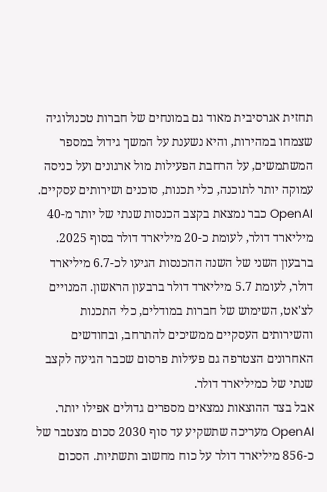תחזית אגרסיבית מאוד גם במונחים של חברות טכנולוגיה שצמחו במהירות, והיא נשענת על המשך גידול במספר המשתמשים, על הרחבת הפעילות מול ארגונים ועל כניסה עמוקה יותר לתוכנה, כלי תכנות, סוכנים ושירותים עסקיים.
OpenAI כבר נמצאת בקצב הכנסות שנתי של יותר מ-40 מיליארד דולר, לעומת כ-20 מיליארד דולר בסוף 2025. ברבעון השני של השנה ההכנסות הגיעו לכ-6.7 מיליארד דולר, לעומת 5.7 מיליארד דולר ברבעון הראשון. המנויים לצ'אט, השימוש של חברות במודלים, כלי התכנות והשירותים העסקיים ממשיכים להתרחב, ובחודשים האחרונים הצטרפה גם פעילות פרסום שכבר הגיעה לקצב שנתי של כמיליארד דולר.
אבל בצד ההוצאות נמצאים מספרים גדולים אפילו יותר. OpenAI מעריכה שתשקיע עד סוף 2030 סכום מצטבר של כ-856 מיליארד דולר על כוח מחשוב ותשתיות. הסכום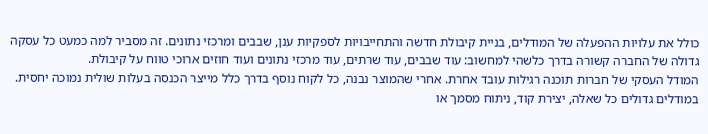כולל את עלויות ההפעלה של המודלים, בניית קיבולת חדשה והתחייבויות לספקיות ענן, שבבים ומרכזי נתונים. זה מסביר למה כמעט כל עסקה גדולה של החברה קשורה בדרך כלשהי למחשוב: עוד שבבים, עוד שרתים, עוד מרכזי נתונים ועוד חוזים ארוכי טווח על קיבולת.
המודל העסקי של חברות תוכנה רגילות עובד אחרת. אחרי שהמוצר נבנה, כל לקוח נוסף בדרך כלל מייצר הכנסה בעלות שולית נמוכה יחסית. במודלים גדולים כל שאלה, יצירת קוד, ניתוח מסמך או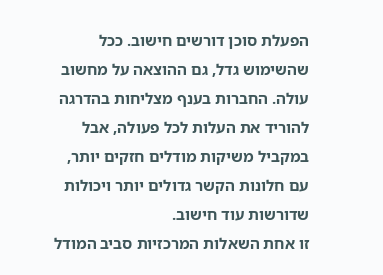הפעלת סוכן דורשים חישוב. ככל שהשימוש גדל, גם ההוצאה על מחשוב עולה. החברות בענף מצליחות בהדרגה להוריד את העלות לכל פעולה, אבל במקביל משיקות מודלים חזקים יותר, עם חלונות הקשר גדולים יותר ויכולות שדורשות עוד חישוב.
זו אחת השאלות המרכזיות סביב המודל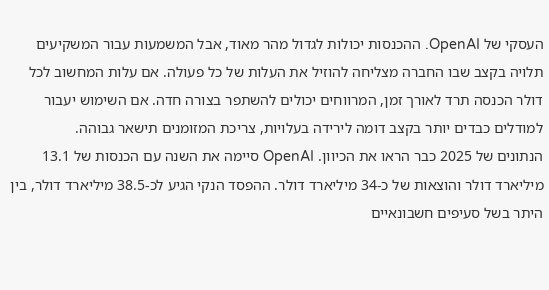העסקי של OpenAI. ההכנסות יכולות לגדול מהר מאוד, אבל המשמעות עבור המשקיעים תלויה בקצב שבו החברה מצליחה להוזיל את העלות של כל פעולה. אם עלות המחשוב לכל דולר הכנסה תרד לאורך זמן, המרווחים יכולים להשתפר בצורה חדה. אם השימוש יעבור למודלים כבדים יותר בקצב דומה לירידה בעלויות, צריכת המזומנים תישאר גבוהה.
הנתונים של 2025 כבר הראו את הכיוון. OpenAI סיימה את השנה עם הכנסות של 13.1 מיליארד דולר והוצאות של כ-34 מיליארד דולר. ההפסד הנקי הגיע לכ-38.5 מיליארד דולר, בין היתר בשל סעיפים חשבונאיים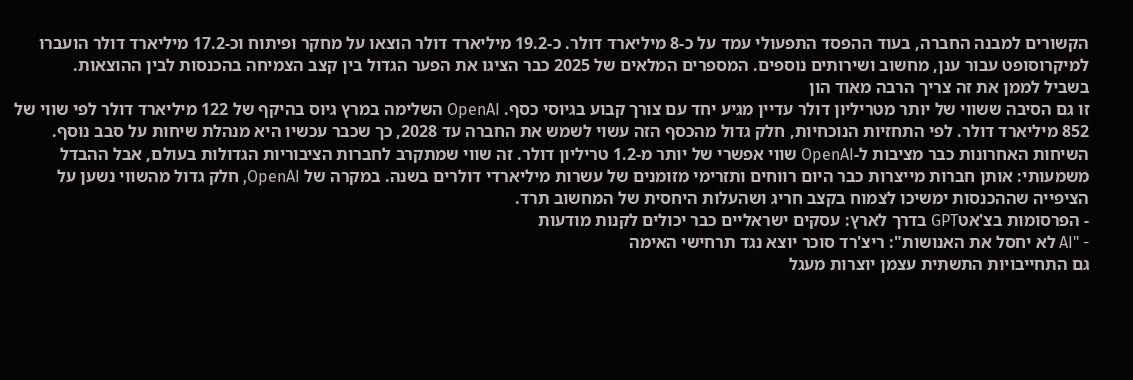הקשורים למבנה החברה, בעוד ההפסד התפעולי עמד על כ-8 מיליארד דולר. כ-19.2 מיליארד דולר הוצאו על מחקר ופיתוח וכ-17.2 מיליארד דולר הועברו למיקרוסופט עבור ענן, מחשוב ושירותים נוספים. המספרים המלאים של 2025 כבר הציגו את הפער הגדול בין קצב הצמיחה בהכנסות לבין ההוצאות.
בשביל לממן את זה צריך הרבה מאוד הון
זו גם הסיבה ששווי של יותר מטריליון דולר עדיין מגיע יחד עם צורך קבוע בגיוסי כסף. OpenAI השלימה במרץ גיוס בהיקף של 122 מיליארד דולר לפי שווי של 852 מיליארד דולר. לפי התחזיות הנוכחיות, חלק גדול מהכסף הזה עשוי לשמש את החברה עד 2028, כך שכבר עכשיו היא מנהלת שיחות על סבב נוסף.
השיחות האחרונות כבר מציבות ל-OpenAI שווי אפשרי של יותר מ-1.2 טריליון דולר. זה שווי שמתקרב לחברות הציבוריות הגדולות בעולם, אבל ההבדל משמעותי: אותן חברות מייצרות כבר היום רווחים ותזרימי מזומנים של עשרות מיליארדי דולרים בשנה. במקרה של OpenAI, חלק גדול מהשווי נשען על הציפייה שההכנסות ימשיכו לצמוח בקצב חריג ושהעלות היחסית של המחשוב תרד.
- הפרסומות בצ'אטGPT בדרך לארץ: עסקים ישראליים כבר יכולים לקנות מודעות
- "AI לא יחסל את האנושות": ריצ'רד סוכר יוצא נגד תרחישי האימה
גם התחייבויות התשתית עצמן יוצרות מעגל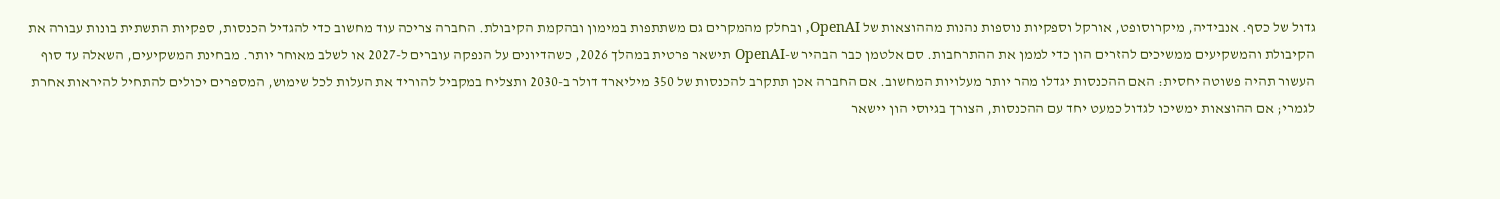גדול של כסף. אנבידיה, מיקרוסופט, אורקל וספקיות נוספות נהנות מההוצאות של OpenAI, ובחלק מהמקרים גם משתתפות במימון ובהקמת הקיבולת. החברה צריכה עוד מחשוב כדי להגדיל הכנסות, ספקיות התשתית בונות עבורה את הקיבולת והמשקיעים ממשיכים להזרים הון כדי לממן את ההתרחבות. סם אלטמן כבר הבהיר ש-OpenAI תישאר פרטית במהלך 2026, כשהדיונים על הנפקה עוברים ל-2027 או לשלב מאוחר יותר. מבחינת המשקיעים, השאלה עד סוף העשור תהיה פשוטה יחסית: האם ההכנסות יגדלו מהר יותר מעלויות המחשוב. אם החברה אכן תתקרב להכנסות של 350 מיליארד דולר ב-2030 ותצליח במקביל להוריד את העלות לכל שימוש, המספרים יכולים להתחיל להיראות אחרת לגמרי; אם ההוצאות ימשיכו לגדול כמעט יחד עם ההכנסות, הצורך בגיוסי הון יישאר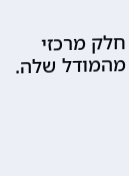חלק מרכזי מהמודל שלה.